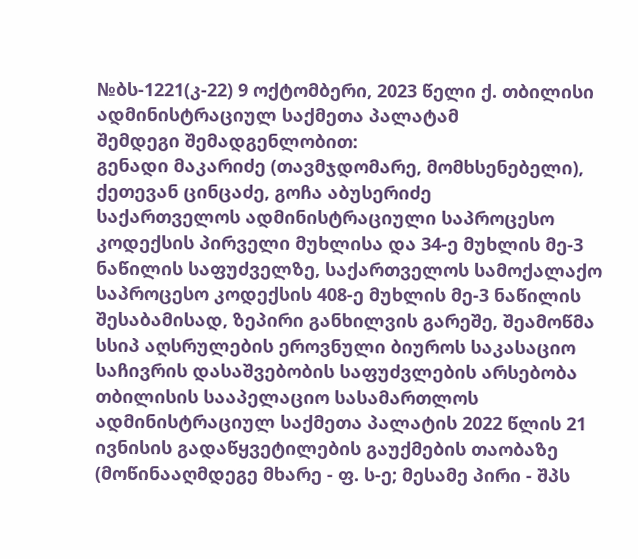№ბს-1221(კ-22) 9 ოქტომბერი, 2023 წელი ქ. თბილისი
ადმინისტრაციულ საქმეთა პალატამ
შემდეგი შემადგენლობით:
გენადი მაკარიძე (თავმჯდომარე, მომხსენებელი),
ქეთევან ცინცაძე, გოჩა აბუსერიძე
საქართველოს ადმინისტრაციული საპროცესო კოდექსის პირველი მუხლისა და 34-ე მუხლის მე-3 ნაწილის საფუძველზე, საქართველოს სამოქალაქო საპროცესო კოდექსის 408-ე მუხლის მე-3 ნაწილის შესაბამისად, ზეპირი განხილვის გარეშე, შეამოწმა სსიპ აღსრულების ეროვნული ბიუროს საკასაციო საჩივრის დასაშვებობის საფუძვლების არსებობა თბილისის სააპელაციო სასამართლოს ადმინისტრაციულ საქმეთა პალატის 2022 წლის 21 ივნისის გადაწყვეტილების გაუქმების თაობაზე (მოწინააღმდეგე მხარე - ფ. ს-ე; მესამე პირი - შპს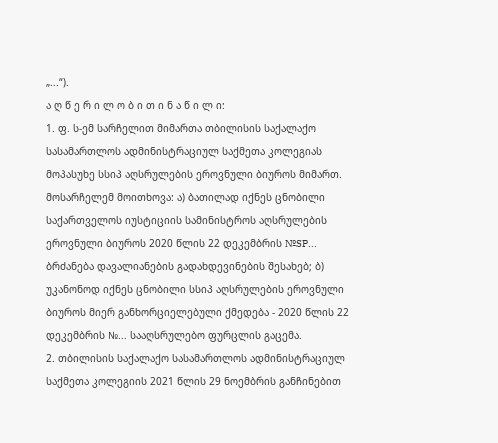„...“).
ა ღ წ ე რ ი ლ ო ბ ი თ ი ნ ა წ ი ლ ი:
1. ფ. ს-ემ სარჩელით მიმართა თბილისის საქალაქო სასამართლოს ადმინისტრაციულ საქმეთა კოლეგიას მოპასუხე სსიპ აღსრულების ეროვნული ბიუროს მიმართ.
მოსარჩელემ მოითხოვა: ა) ბათილად იქნეს ცნობილი საქართველოს იუსტიციის სამინისტროს აღსრულების ეროვნული ბიუროს 2020 წლის 22 დეკემბრის №SP... ბრძანება დავალიანების გადახდევინების შესახებ; ბ) უკანონოდ იქნეს ცნობილი სსიპ აღსრულების ეროვნული ბიუროს მიერ განხორციელებული ქმედება - 2020 წლის 22 დეკემბრის №... სააღსრულებო ფურცლის გაცემა.
2. თბილისის საქალაქო სასამართლოს ადმინისტრაციულ საქმეთა კოლეგიის 2021 წლის 29 ნოემბრის განჩინებით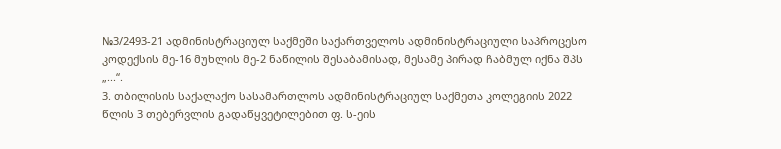№3/2493-21 ადმინისტრაციულ საქმეში საქართველოს ადმინისტრაციული საპროცესო კოდექსის მე-16 მუხლის მე-2 ნაწილის შესაბამისად, მესამე პირად ჩაბმულ იქნა შპს „...“.
3. თბილისის საქალაქო სასამართლოს ადმინისტრაციულ საქმეთა კოლეგიის 2022 წლის 3 თებერვლის გადაწყვეტილებით ფ. ს-ეის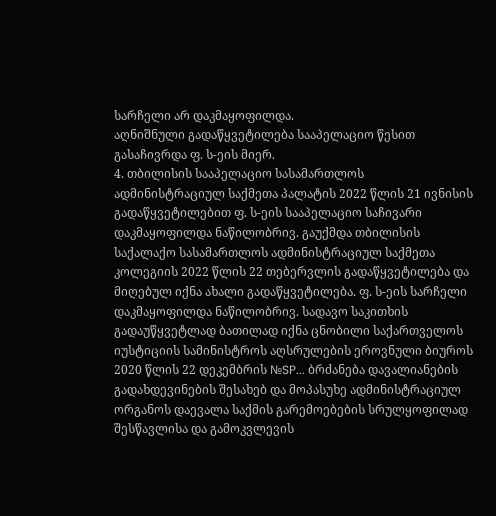სარჩელი არ დაკმაყოფილდა.
აღნიშნული გადაწყვეტილება სააპელაციო წესით გასაჩივრდა ფ. ს-ეის მიერ.
4. თბილისის სააპელაციო სასამართლოს ადმინისტრაციულ საქმეთა პალატის 2022 წლის 21 ივნისის გადაწყვეტილებით ფ. ს-ეის სააპელაციო საჩივარი დაკმაყოფილდა ნაწილობრივ. გაუქმდა თბილისის საქალაქო სასამართლოს ადმინისტრაციულ საქმეთა კოლეგიის 2022 წლის 22 თებერვლის გადაწყვეტილება და მიღებულ იქნა ახალი გადაწყვეტილება. ფ. ს-ეის სარჩელი დაკმაყოფილდა ნაწილობრივ. სადავო საკითხის გადაუწყვეტლად ბათილად იქნა ცნობილი საქართველოს იუსტიციის სამინისტროს აღსრულების ეროვნული ბიუროს 2020 წლის 22 დეკემბრის №SP... ბრძანება დავალიანების გადახდევინების შესახებ და მოპასუხე ადმინისტრაციულ ორგანოს დაევალა საქმის გარემოებების სრულყოფილად შესწავლისა და გამოკვლევის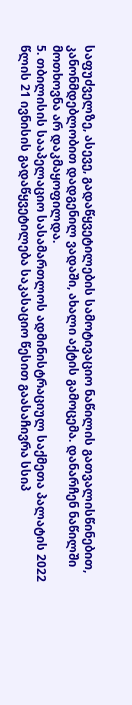საფუძველზე, ასევე, გადაწყვეტილების სამოტივაციო ნაწილის გათვალისწინებით, კანონმდებლობით დადგენილ ვადაში, ახალი აქტის გამოცემა. დანარჩენ ნაწილში მოთხოვნა არ დაკმაყოფილდა.
5. თბილისის სააპელაციო სასამართლოს ადმინისტრაციულ საქმეთა პალატის 2022 წლის 21 ივნისის გადაწყვეტილება საკასაციო წესით გაასაჩივრა სსიპ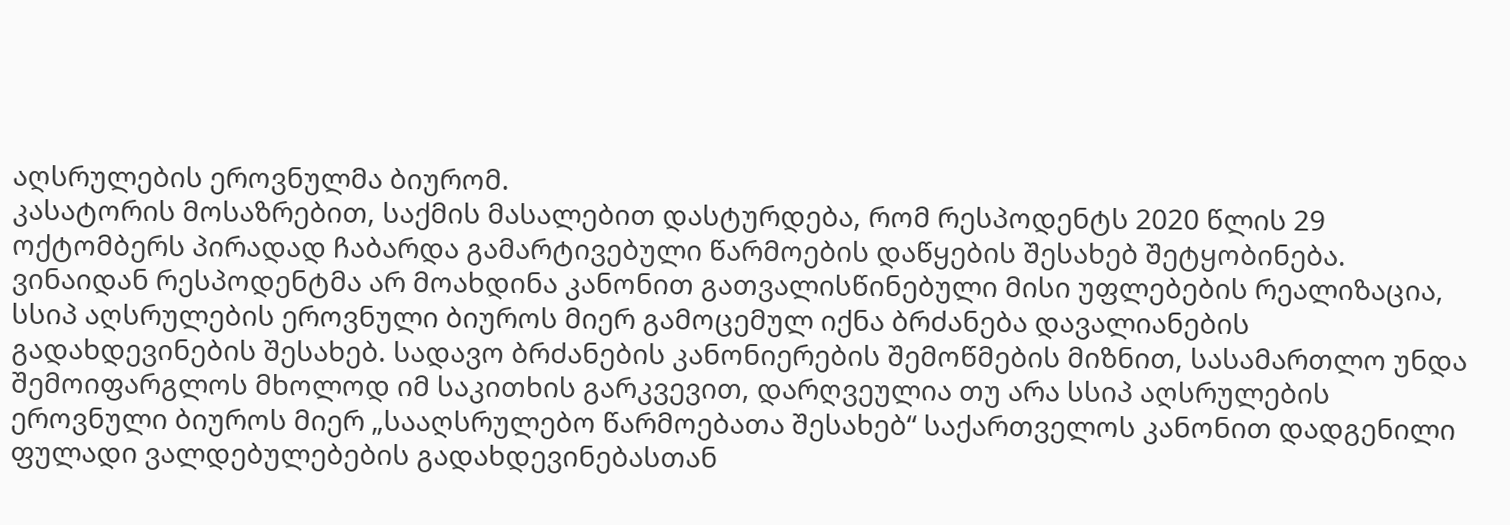აღსრულების ეროვნულმა ბიურომ.
კასატორის მოსაზრებით, საქმის მასალებით დასტურდება, რომ რესპოდენტს 2020 წლის 29 ოქტომბერს პირადად ჩაბარდა გამარტივებული წარმოების დაწყების შესახებ შეტყობინება. ვინაიდან რესპოდენტმა არ მოახდინა კანონით გათვალისწინებული მისი უფლებების რეალიზაცია, სსიპ აღსრულების ეროვნული ბიუროს მიერ გამოცემულ იქნა ბრძანება დავალიანების გადახდევინების შესახებ. სადავო ბრძანების კანონიერების შემოწმების მიზნით, სასამართლო უნდა შემოიფარგლოს მხოლოდ იმ საკითხის გარკვევით, დარღვეულია თუ არა სსიპ აღსრულების ეროვნული ბიუროს მიერ „სააღსრულებო წარმოებათა შესახებ“ საქართველოს კანონით დადგენილი ფულადი ვალდებულებების გადახდევინებასთან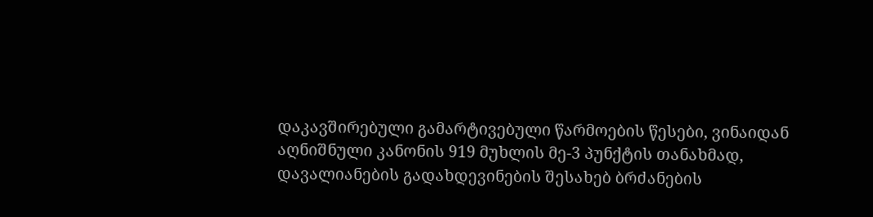დაკავშირებული გამარტივებული წარმოების წესები, ვინაიდან აღნიშნული კანონის 919 მუხლის მე-3 პუნქტის თანახმად, დავალიანების გადახდევინების შესახებ ბრძანების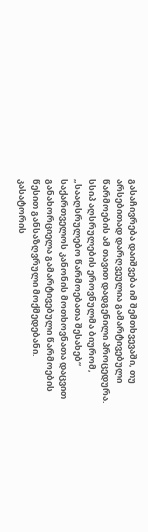გასაჩივრება დაიშვება იმ შემთხვევაში, თუ არსებითად დარღვეულია გამარტივებული წარმოების ამ თავით დადგენილი პროცედურა. სსიპ აღსრულების ეროვნულმა ბიურომ, „სააღსრულებო წარმოებათა შესახებ“ საქართველოს კანონის მოთხოვნათა დაცვით განახორციელა გამარტივებული წარმოების წესით განსაზღვრული მოქმედებანი.
კასატორის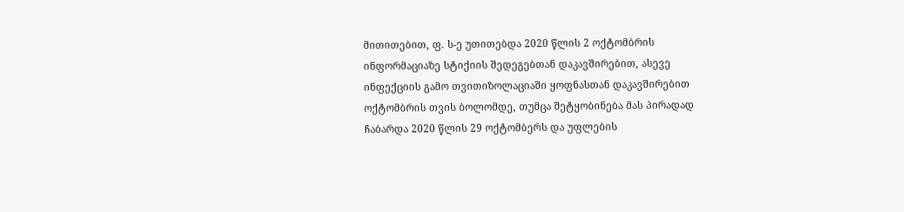მითითებით, ფ. ს-ე უთითებდა 2020 წლის 2 ოქტომბრის ინფორმაციაზე სტიქიის შედეგებთან დაკავშირებით, ასევე ინფექციის გამო თვითიზოლაციაში ყოფნასთან დაკავშირებით ოქტომბრის თვის ბოლომდე, თუმცა შეტყობინება მას პირადად ჩაბარდა 2020 წლის 29 ოქტომბერს და უფლების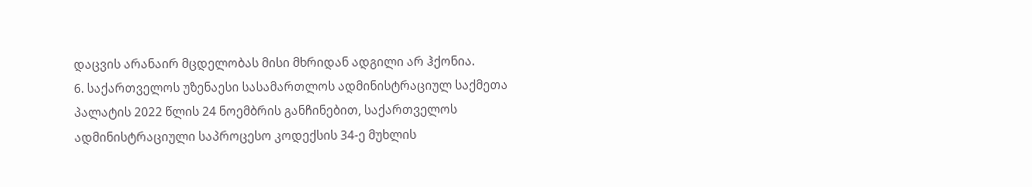დაცვის არანაირ მცდელობას მისი მხრიდან ადგილი არ ჰქონია.
6. საქართველოს უზენაესი სასამართლოს ადმინისტრაციულ საქმეთა პალატის 2022 წლის 24 ნოემბრის განჩინებით, საქართველოს ადმინისტრაციული საპროცესო კოდექსის 34-ე მუხლის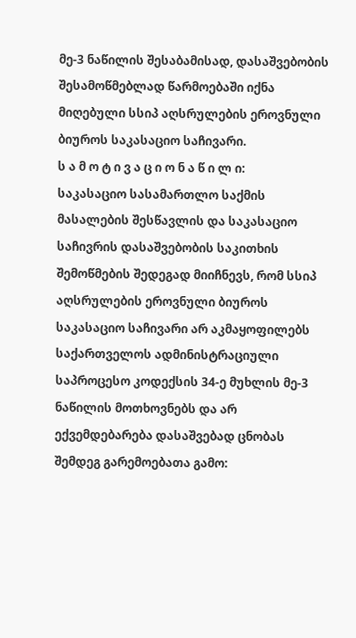მე-3 ნაწილის შესაბამისად, დასაშვებობის შესამოწმებლად წარმოებაში იქნა მიღებული სსიპ აღსრულების ეროვნული ბიუროს საკასაციო საჩივარი.
ს ა მ ო ტ ი ვ ა ც ი ო ნ ა წ ი ლ ი:
საკასაციო სასამართლო საქმის მასალების შესწავლის და საკასაციო საჩივრის დასაშვებობის საკითხის შემოწმების შედეგად მიიჩნევს, რომ სსიპ აღსრულების ეროვნული ბიუროს საკასაციო საჩივარი არ აკმაყოფილებს საქართველოს ადმინისტრაციული საპროცესო კოდექსის 34-ე მუხლის მე-3 ნაწილის მოთხოვნებს და არ ექვემდებარება დასაშვებად ცნობას შემდეგ გარემოებათა გამო: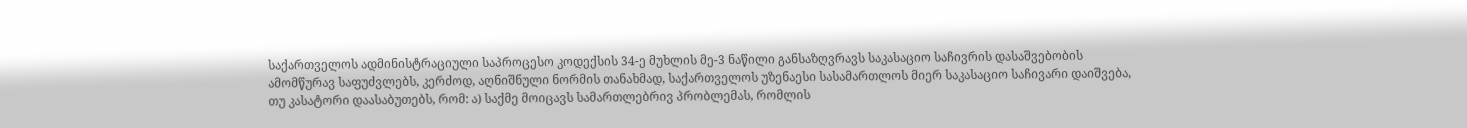საქართველოს ადმინისტრაციული საპროცესო კოდექსის 34-ე მუხლის მე-3 ნაწილი განსაზღვრავს საკასაციო საჩივრის დასაშვებობის ამომწურავ საფუძვლებს, კერძოდ, აღნიშნული ნორმის თანახმად, საქართველოს უზენაესი სასამართლოს მიერ საკასაციო საჩივარი დაიშვება, თუ კასატორი დაასაბუთებს, რომ: ა) საქმე მოიცავს სამართლებრივ პრობლემას, რომლის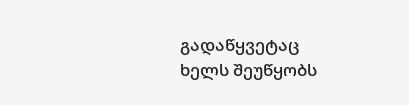გადაწყვეტაც ხელს შეუწყობს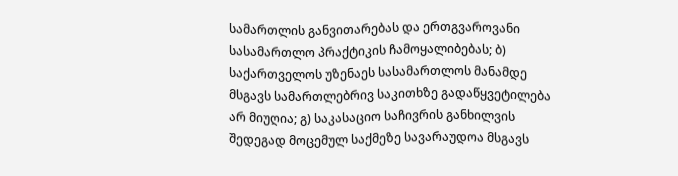სამართლის განვითარებას და ერთგვაროვანი სასამართლო პრაქტიკის ჩამოყალიბებას; ბ) საქართველოს უზენაეს სასამართლოს მანამდე მსგავს სამართლებრივ საკითხზე გადაწყვეტილება არ მიუღია; გ) საკასაციო საჩივრის განხილვის შედეგად მოცემულ საქმეზე სავარაუდოა მსგავს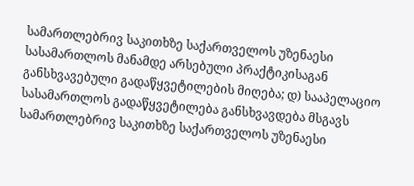სამართლებრივ საკითხზე საქართველოს უზენაესი სასამართლოს მანამდე არსებული პრაქტიკისაგან განსხვავებული გადაწყვეტილების მიღება; დ) სააპელაციო სასამართლოს გადაწყვეტილება განსხვავდება მსგავს სამართლებრივ საკითხზე საქართველოს უზენაესი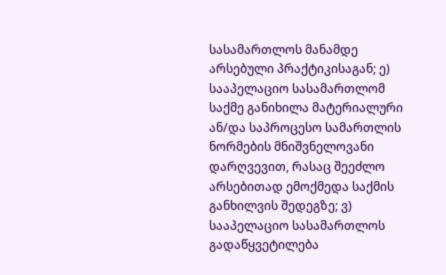სასამართლოს მანამდე არსებული პრაქტიკისაგან; ე) სააპელაციო სასამართლომ საქმე განიხილა მატერიალური ან/და საპროცესო სამართლის ნორმების მნიშვნელოვანი დარღვევით, რასაც შეეძლო არსებითად ემოქმედა საქმის განხილვის შედეგზე; ვ) სააპელაციო სასამართლოს გადაწყვეტილება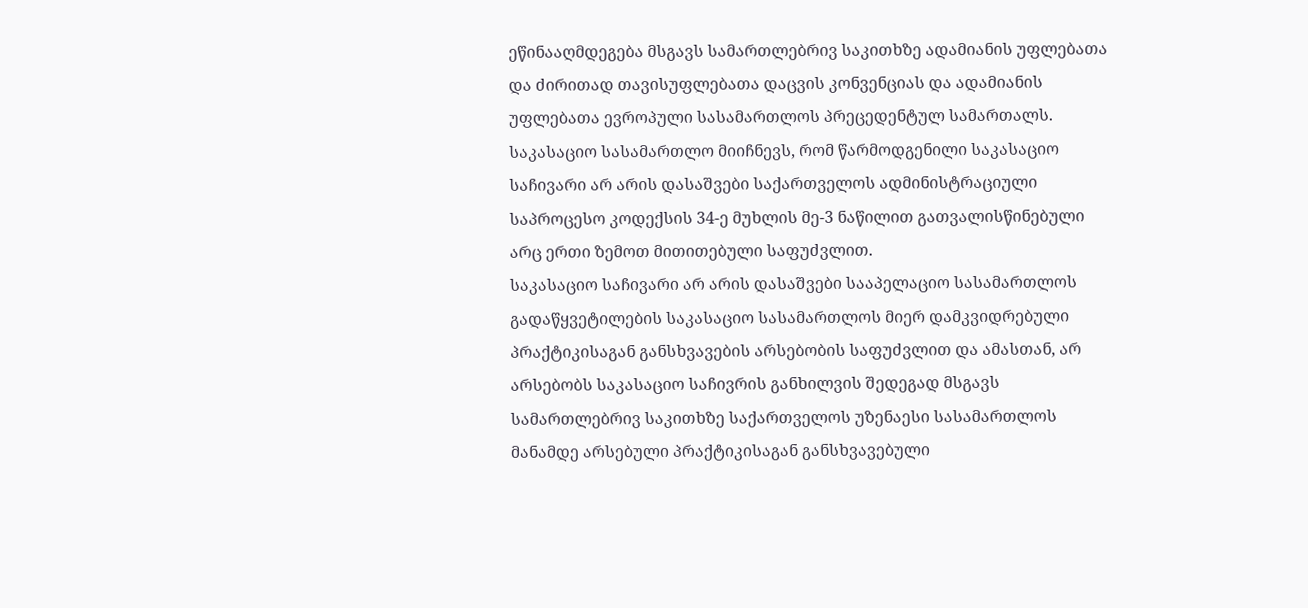ეწინააღმდეგება მსგავს სამართლებრივ საკითხზე ადამიანის უფლებათა და ძირითად თავისუფლებათა დაცვის კონვენციას და ადამიანის უფლებათა ევროპული სასამართლოს პრეცედენტულ სამართალს.
საკასაციო სასამართლო მიიჩნევს, რომ წარმოდგენილი საკასაციო საჩივარი არ არის დასაშვები საქართველოს ადმინისტრაციული საპროცესო კოდექსის 34-ე მუხლის მე-3 ნაწილით გათვალისწინებული არც ერთი ზემოთ მითითებული საფუძვლით.
საკასაციო საჩივარი არ არის დასაშვები სააპელაციო სასამართლოს გადაწყვეტილების საკასაციო სასამართლოს მიერ დამკვიდრებული პრაქტიკისაგან განსხვავების არსებობის საფუძვლით და ამასთან, არ არსებობს საკასაციო საჩივრის განხილვის შედეგად მსგავს სამართლებრივ საკითხზე საქართველოს უზენაესი სასამართლოს მანამდე არსებული პრაქტიკისაგან განსხვავებული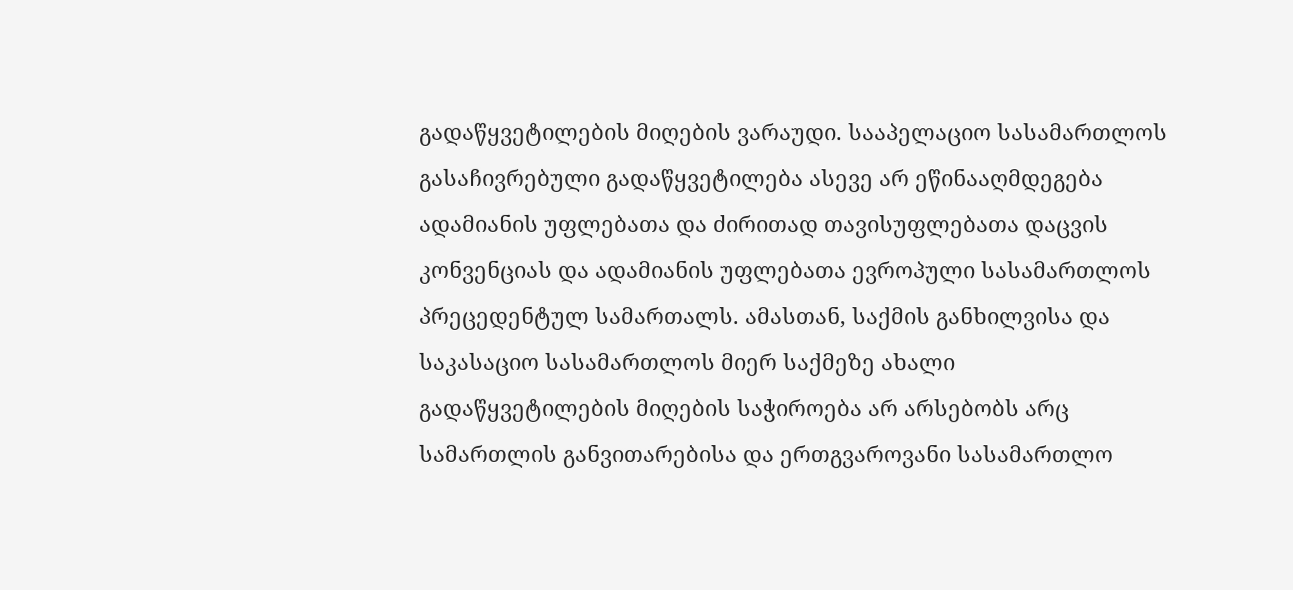გადაწყვეტილების მიღების ვარაუდი. სააპელაციო სასამართლოს გასაჩივრებული გადაწყვეტილება ასევე არ ეწინააღმდეგება ადამიანის უფლებათა და ძირითად თავისუფლებათა დაცვის კონვენციას და ადამიანის უფლებათა ევროპული სასამართლოს პრეცედენტულ სამართალს. ამასთან, საქმის განხილვისა და საკასაციო სასამართლოს მიერ საქმეზე ახალი გადაწყვეტილების მიღების საჭიროება არ არსებობს არც სამართლის განვითარებისა და ერთგვაროვანი სასამართლო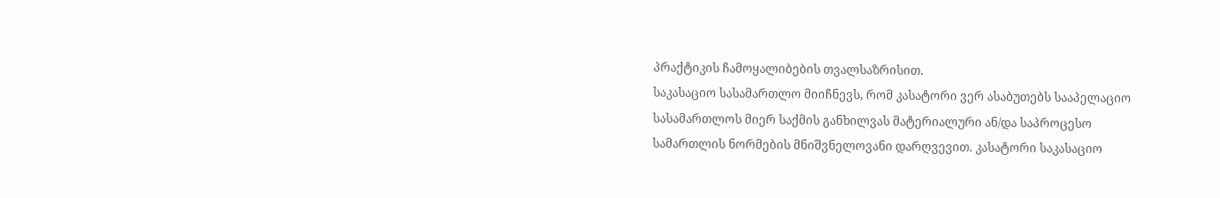პრაქტიკის ჩამოყალიბების თვალსაზრისით.
საკასაციო სასამართლო მიიჩნევს, რომ კასატორი ვერ ასაბუთებს სააპელაციო სასამართლოს მიერ საქმის განხილვას მატერიალური ან/და საპროცესო სამართლის ნორმების მნიშვნელოვანი დარღვევით. კასატორი საკასაციო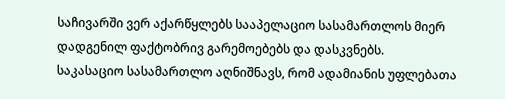საჩივარში ვერ აქარწყლებს სააპელაციო სასამართლოს მიერ დადგენილ ფაქტობრივ გარემოებებს და დასკვნებს.
საკასაციო სასამართლო აღნიშნავს, რომ ადამიანის უფლებათა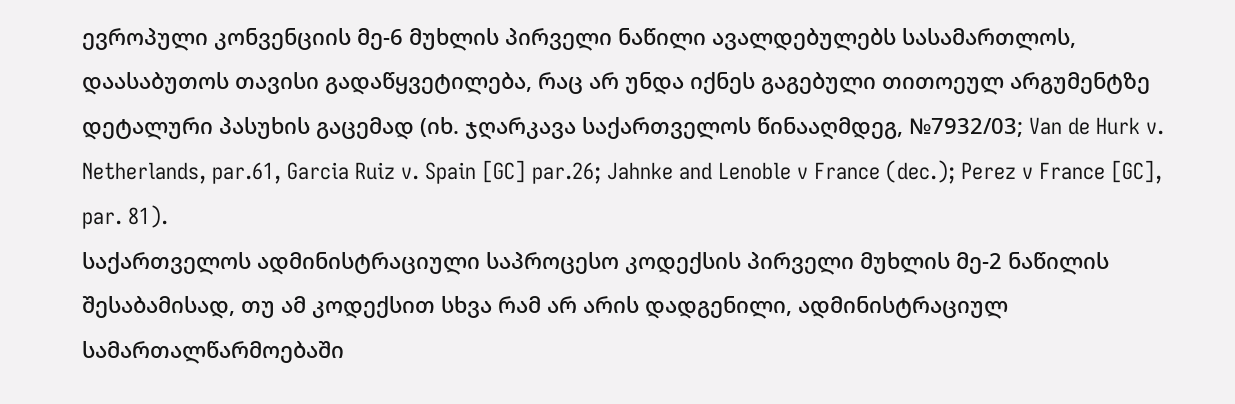ევროპული კონვენციის მე-6 მუხლის პირველი ნაწილი ავალდებულებს სასამართლოს, დაასაბუთოს თავისი გადაწყვეტილება, რაც არ უნდა იქნეს გაგებული თითოეულ არგუმენტზე დეტალური პასუხის გაცემად (იხ. ჯღარკავა საქართველოს წინააღმდეგ, №7932/03; Van de Hurk v. Netherlands, par.61, Garcia Ruiz v. Spain [GC] par.26; Jahnke and Lenoble v France (dec.); Perez v France [GC], par. 81).
საქართველოს ადმინისტრაციული საპროცესო კოდექსის პირველი მუხლის მე-2 ნაწილის შესაბამისად, თუ ამ კოდექსით სხვა რამ არ არის დადგენილი, ადმინისტრაციულ სამართალწარმოებაში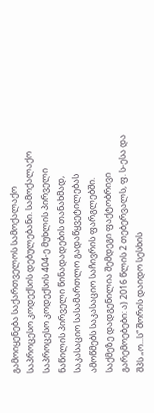გამოიყენება საქართველოს სამოქალაქო საპროცესო კოდექსის დებულებანი. სამოქალაქო საპროცესო კოდექსის 404-ე მუხლის პირველი ნაწილის პირველი წინადადების თანახმად, საკასაციო სასამართლო გადაწყვეტილებას ამოწმებს საკასაციო საჩივრის ფარგლებში.
საქმეზე დადგენილია შემდეგი ფაქტობრივი გარემოებები: ა) 2016 წლის 2 თებერვალს, ფ. ს-ესა და შპს „ო...ს“ შორის დაიდო სესხის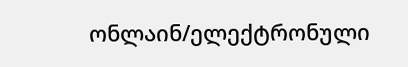ონლაინ/ელექტრონული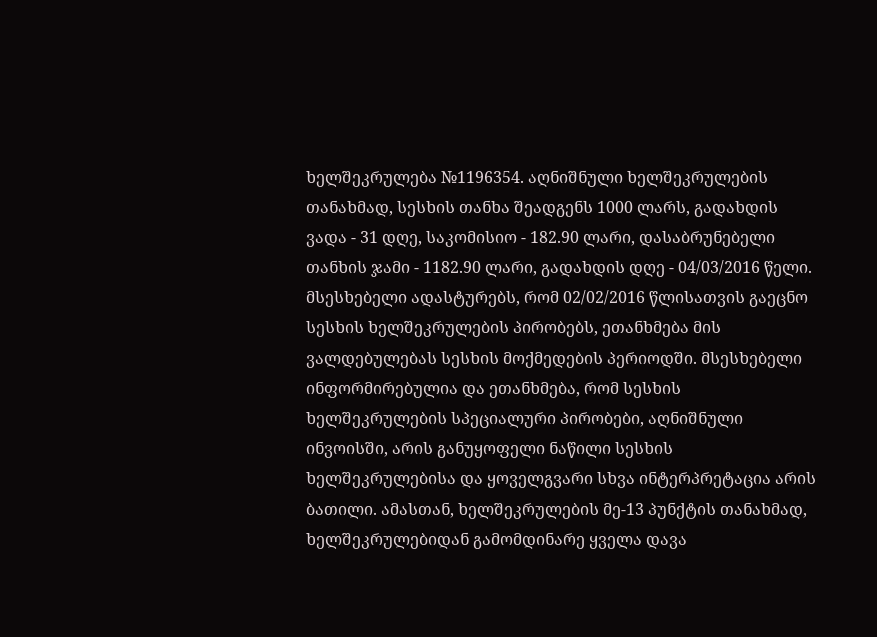ხელშეკრულება №1196354. აღნიშნული ხელშეკრულების თანახმად, სესხის თანხა შეადგენს 1000 ლარს, გადახდის ვადა - 31 დღე, საკომისიო - 182.90 ლარი, დასაბრუნებელი თანხის ჯამი - 1182.90 ლარი, გადახდის დღე - 04/03/2016 წელი. მსესხებელი ადასტურებს, რომ 02/02/2016 წლისათვის გაეცნო სესხის ხელშეკრულების პირობებს, ეთანხმება მის ვალდებულებას სესხის მოქმედების პერიოდში. მსესხებელი ინფორმირებულია და ეთანხმება, რომ სესხის ხელშეკრულების სპეციალური პირობები, აღნიშნული ინვოისში, არის განუყოფელი ნაწილი სესხის ხელშეკრულებისა და ყოველგვარი სხვა ინტერპრეტაცია არის ბათილი. ამასთან, ხელშეკრულების მე-13 პუნქტის თანახმად, ხელშეკრულებიდან გამომდინარე ყველა დავა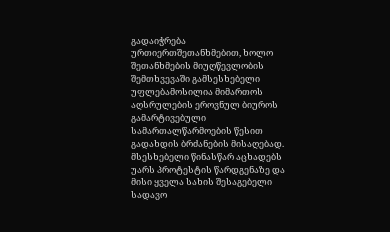გადაიჭრება ურთიერთშეთანხმებით, ხოლო შეთანხმების მიუღწევლობის შემთხვევაში გამსესხებელი უფლებამოსილია მიმართოს აღსრულების ეროვნულ ბიუროს გამარტივებული სამართალწარმოების წესით გადახდის ბრძანების მისაღებად. მსესხებელი წინასწარ აცხადებს უარს პროტესტის წარდგენაზე და მისი ყველა სახის შესაგებელი სადავო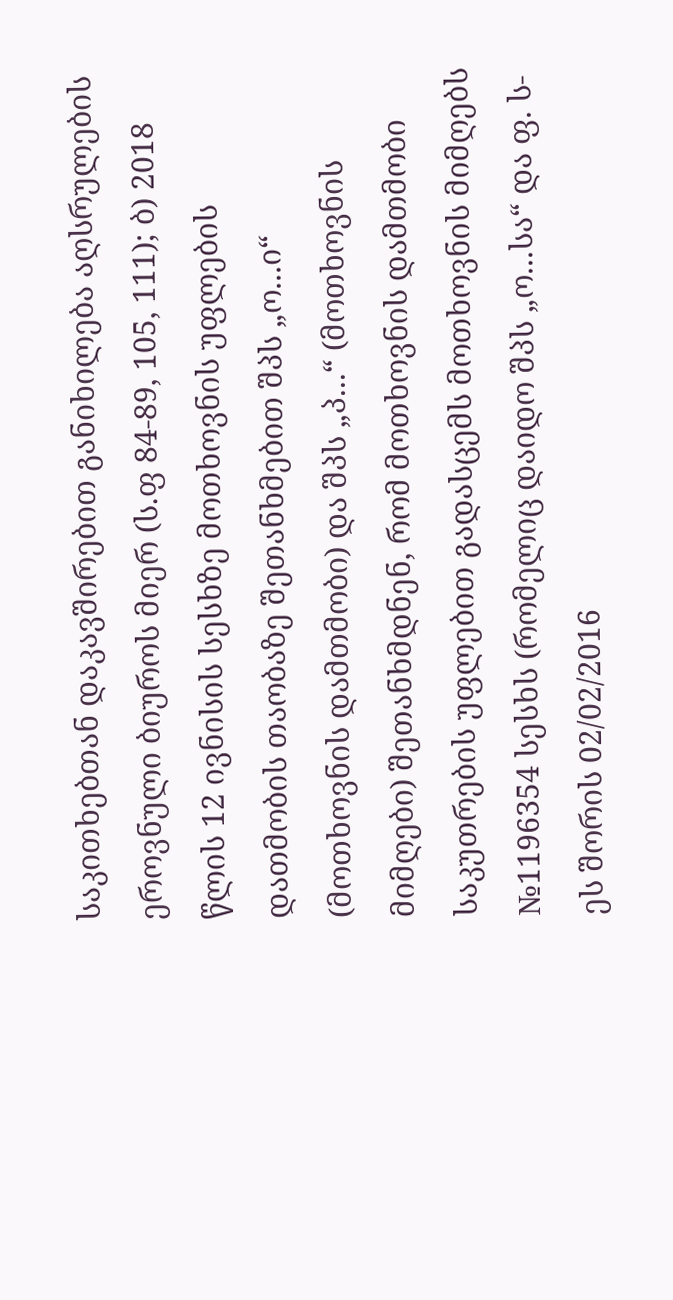საკითხებთან დაკავშირებით განიხილება აღსრულების ეროვნული ბიუროს მიერ (ს.ფ 84-89, 105, 111); ბ) 2018 წლის 12 ივნისის სესხზე მოთხოვნის უფლების დათმობის თაობაზე შეთანხმებით შპს „ო...ი“ (მოთხოვნის დამთმობი) და შპს „პ...“ (მოთხოვნის მიმღები) შეთანხმდნენ, რომ მოთხოვნის დამთმობი საკუთრების უფლებით გადასცემს მოთხოვნის მიმღებს №1196354 სესხს (რომელიც დაიდო შპს „ო...სა“ და ფ. ს-ეს შორის 02/02/2016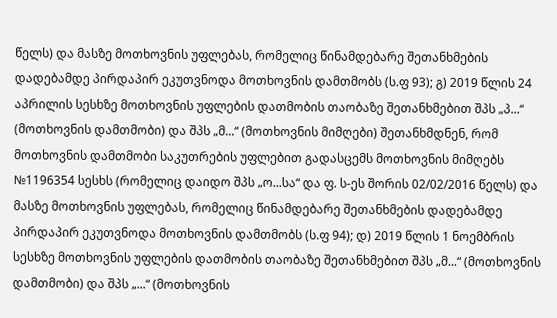წელს) და მასზე მოთხოვნის უფლებას, რომელიც წინამდებარე შეთანხმების დადებამდე პირდაპირ ეკუთვნოდა მოთხოვნის დამთმობს (ს.ფ 93); გ) 2019 წლის 24 აპრილის სესხზე მოთხოვნის უფლების დათმობის თაობაზე შეთანხმებით შპს „პ...“ (მოთხოვნის დამთმობი) და შპს „მ...“ (მოთხოვნის მიმღები) შეთანხმდნენ, რომ მოთხოვნის დამთმობი საკუთრების უფლებით გადასცემს მოთხოვნის მიმღებს №1196354 სესხს (რომელიც დაიდო შპს „ო...სა“ და ფ. ს-ეს შორის 02/02/2016 წელს) და მასზე მოთხოვნის უფლებას, რომელიც წინამდებარე შეთანხმების დადებამდე პირდაპირ ეკუთვნოდა მოთხოვნის დამთმობს (ს.ფ 94); დ) 2019 წლის 1 ნოემბრის სესხზე მოთხოვნის უფლების დათმობის თაობაზე შეთანხმებით შპს „მ...“ (მოთხოვნის დამთმობი) და შპს „...“ (მოთხოვნის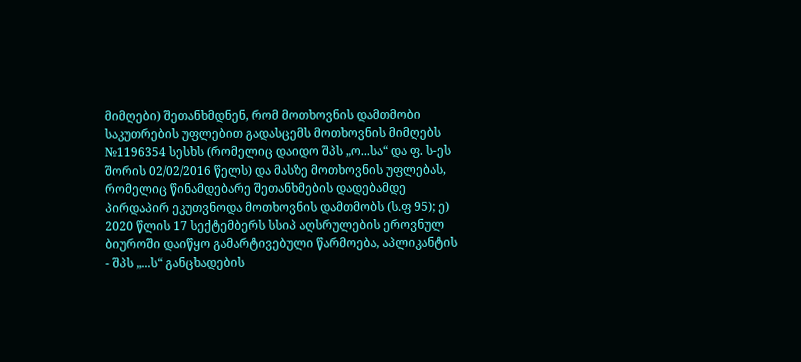მიმღები) შეთანხმდნენ, რომ მოთხოვნის დამთმობი საკუთრების უფლებით გადასცემს მოთხოვნის მიმღებს №1196354 სესხს (რომელიც დაიდო შპს „ო...სა“ და ფ. ს-ეს შორის 02/02/2016 წელს) და მასზე მოთხოვნის უფლებას, რომელიც წინამდებარე შეთანხმების დადებამდე პირდაპირ ეკუთვნოდა მოთხოვნის დამთმობს (ს.ფ 95); ე) 2020 წლის 17 სექტემბერს სსიპ აღსრულების ეროვნულ ბიუროში დაიწყო გამარტივებული წარმოება, აპლიკანტის - შპს „...ს“ განცხადების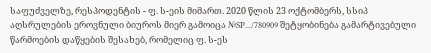საფუძველზე, რესპოდენტის - ფ. ს-ეის მიმართ. 2020 წლის 23 ოქტომბერს, სსიპ აღსრულების ეროვნული ბიუროს მიერ გამოიცა №SP.../780909 შეტყობინება გამარტივებული წარმოების დაწყების შესახებ, რომელიც ფ. ს-ეს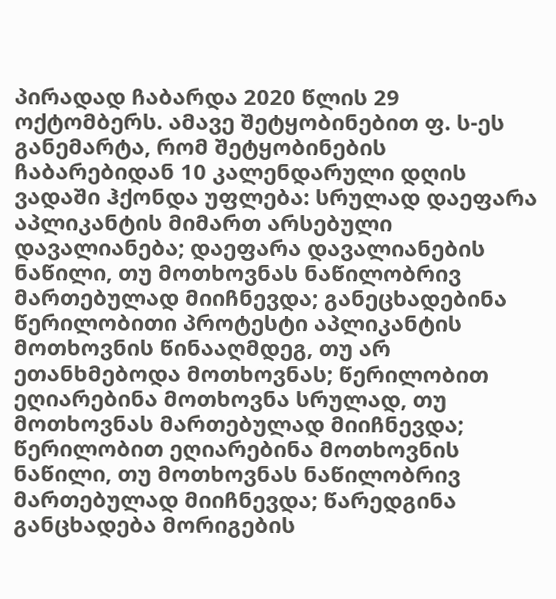პირადად ჩაბარდა 2020 წლის 29 ოქტომბერს. ამავე შეტყობინებით ფ. ს-ეს განემარტა, რომ შეტყობინების ჩაბარებიდან 10 კალენდარული დღის ვადაში ჰქონდა უფლება: სრულად დაეფარა აპლიკანტის მიმართ არსებული დავალიანება; დაეფარა დავალიანების ნაწილი, თუ მოთხოვნას ნაწილობრივ მართებულად მიიჩნევდა; განეცხადებინა წერილობითი პროტესტი აპლიკანტის მოთხოვნის წინააღმდეგ, თუ არ ეთანხმებოდა მოთხოვნას; წერილობით ეღიარებინა მოთხოვნა სრულად, თუ მოთხოვნას მართებულად მიიჩნევდა; წერილობით ეღიარებინა მოთხოვნის ნაწილი, თუ მოთხოვნას ნაწილობრივ მართებულად მიიჩნევდა; წარედგინა განცხადება მორიგების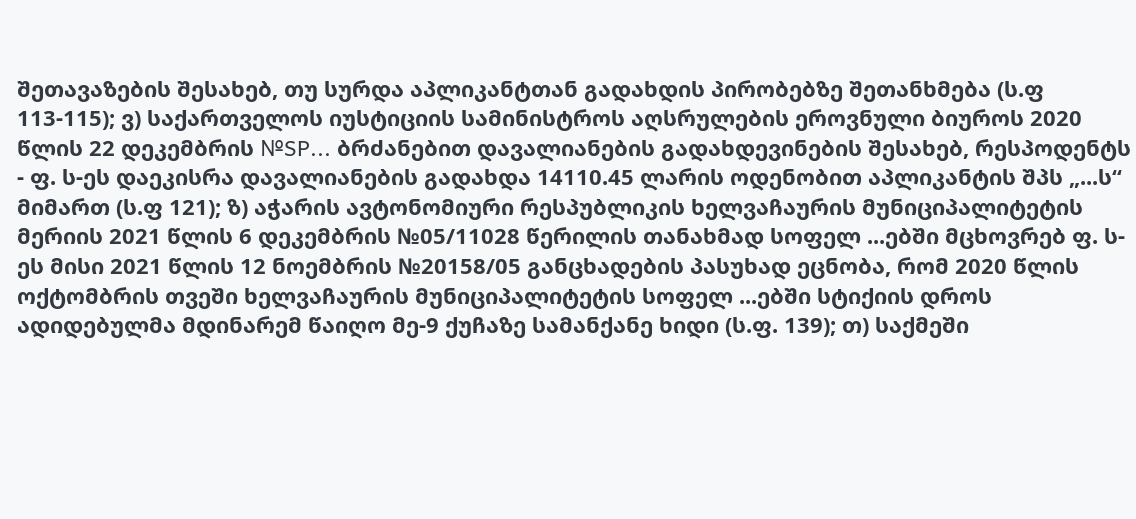შეთავაზების შესახებ, თუ სურდა აპლიკანტთან გადახდის პირობებზე შეთანხმება (ს.ფ 113-115); ვ) საქართველოს იუსტიციის სამინისტროს აღსრულების ეროვნული ბიუროს 2020 წლის 22 დეკემბრის №SP... ბრძანებით დავალიანების გადახდევინების შესახებ, რესპოდენტს - ფ. ს-ეს დაეკისრა დავალიანების გადახდა 14110.45 ლარის ოდენობით აპლიკანტის შპს „...ს“ მიმართ (ს.ფ 121); ზ) აჭარის ავტონომიური რესპუბლიკის ხელვაჩაურის მუნიციპალიტეტის მერიის 2021 წლის 6 დეკემბრის №05/11028 წერილის თანახმად სოფელ ...ებში მცხოვრებ ფ. ს-ეს მისი 2021 წლის 12 ნოემბრის №20158/05 განცხადების პასუხად ეცნობა, რომ 2020 წლის ოქტომბრის თვეში ხელვაჩაურის მუნიციპალიტეტის სოფელ ...ებში სტიქიის დროს ადიდებულმა მდინარემ წაიღო მე-9 ქუჩაზე სამანქანე ხიდი (ს.ფ. 139); თ) საქმეში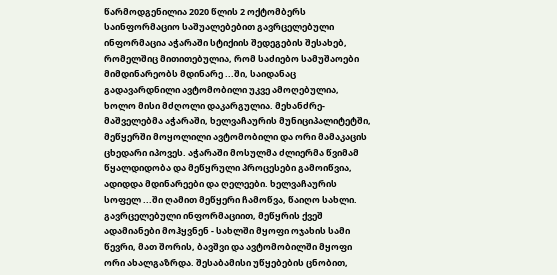წარმოდგენილია 2020 წლის 2 ოქტომბერს საინფორმაციო საშუალებებით გავრცელებული ინფორმაცია აჭარაში სტიქიის შედეგების შესახებ, რომელშიც მითითებულია, რომ საძიებო სამუშაოები მიმდინარეობს მდინარე ...ში, საიდანაც გადავარდნილი ავტომობილი უკვე ამოღებულია, ხოლო მისი მძღოლი დაკარგულია. მეხანძრე-მაშველებმა აჭარაში, ხელვაჩაურის მუნიციპალიტეტში, მეწყერში მოყოლილი ავტომობილი და ორი მამაკაცის ცხედარი იპოვეს. აჭარაში მოსულმა ძლიერმა წვიმამ წყალდიდობა და მეწყრული პროცესები გამოიწვია, ადიდდა მდინარეები და ღელეები. ხელვაჩაურის სოფელ ...ში ღამით მეწყერი ჩამოწვა, წაიღო სახლი. გავრცელებული ინფორმაციით, მეწყრის ქვეშ ადამიანები მოჰყვნენ - სახლში მყოფი ოჯახის სამი წევრი, მათ შორის, ბავშვი და ავტომობილში მყოფი ორი ახალგაზრდა. შესაბამისი უწყებების ცნობით,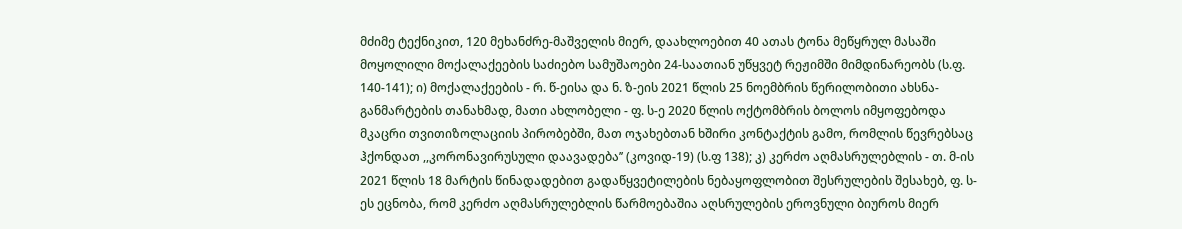მძიმე ტექნიკით, 120 მეხანძრე-მაშველის მიერ, დაახლოებით 40 ათას ტონა მეწყრულ მასაში მოყოლილი მოქალაქეების საძიებო სამუშაოები 24-საათიან უწყვეტ რეჟიმში მიმდინარეობს (ს.ფ. 140-141); ი) მოქალაქეების - რ. წ-ეისა და ნ. ზ-ეის 2021 წლის 25 ნოემბრის წერილობითი ახსნა-განმარტების თანახმად, მათი ახლობელი - ფ. ს-ე 2020 წლის ოქტომბრის ბოლოს იმყოფებოდა მკაცრი თვითიზოლაციის პირობებში, მათ ოჯახებთან ხშირი კონტაქტის გამო, რომლის წევრებსაც ჰქონდათ ,,კორონავირუსული დაავადება’’ (კოვიდ-19) (ს.ფ 138); კ) კერძო აღმასრულებლის - თ. მ-ის 2021 წლის 18 მარტის წინადადებით გადაწყვეტილების ნებაყოფლობით შესრულების შესახებ, ფ. ს-ეს ეცნობა, რომ კერძო აღმასრულებლის წარმოებაშია აღსრულების ეროვნული ბიუროს მიერ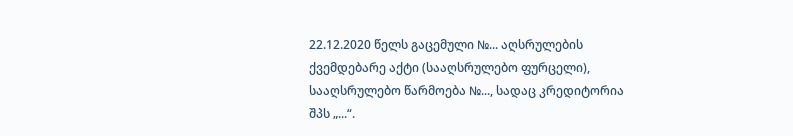22.12.2020 წელს გაცემული №... აღსრულების ქვემდებარე აქტი (სააღსრულებო ფურცელი), სააღსრულებო წარმოება №..., სადაც კრედიტორია შპს „...“.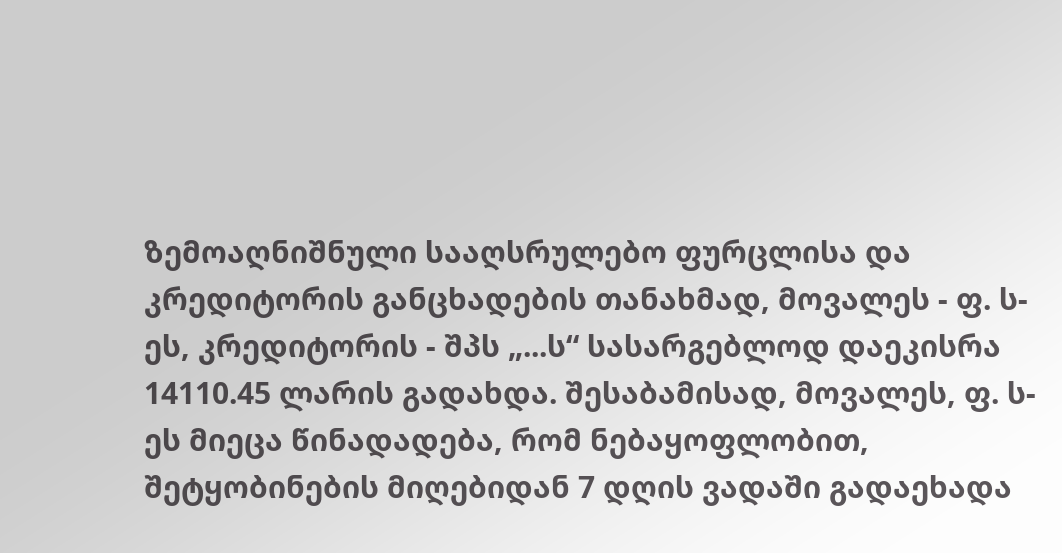ზემოაღნიშნული სააღსრულებო ფურცლისა და კრედიტორის განცხადების თანახმად, მოვალეს - ფ. ს-ეს, კრედიტორის - შპს „...ს“ სასარგებლოდ დაეკისრა 14110.45 ლარის გადახდა. შესაბამისად, მოვალეს, ფ. ს-ეს მიეცა წინადადება, რომ ნებაყოფლობით, შეტყობინების მიღებიდან 7 დღის ვადაში გადაეხადა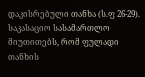დაკისრებული თანხა (ს.ფ 26-29).
საკასაციო სასამართლო მიუთითებს, რომ ფულადი თანხის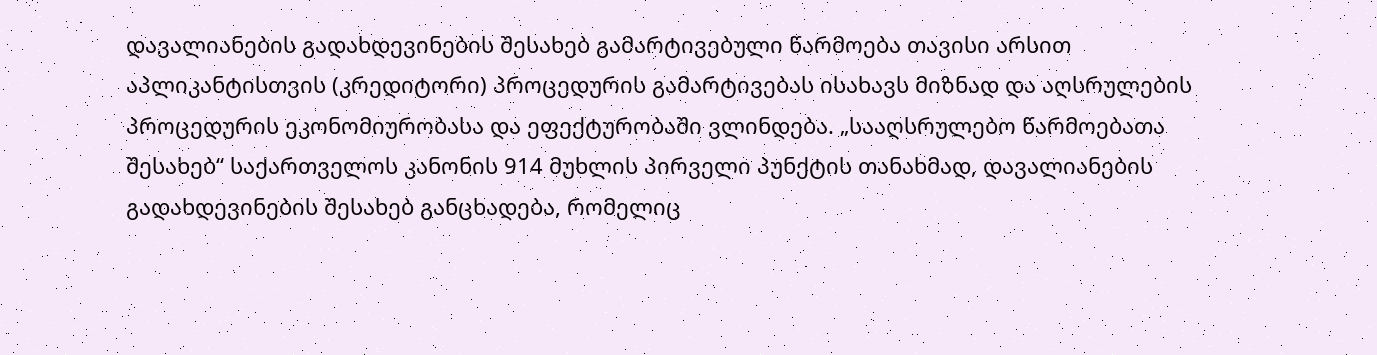დავალიანების გადახდევინების შესახებ გამარტივებული წარმოება თავისი არსით აპლიკანტისთვის (კრედიტორი) პროცედურის გამარტივებას ისახავს მიზნად და აღსრულების პროცედურის ეკონომიურობასა და ეფექტურობაში ვლინდება. „სააღსრულებო წარმოებათა შესახებ“ საქართველოს კანონის 914 მუხლის პირველი პუნქტის თანახმად, დავალიანების გადახდევინების შესახებ განცხადება, რომელიც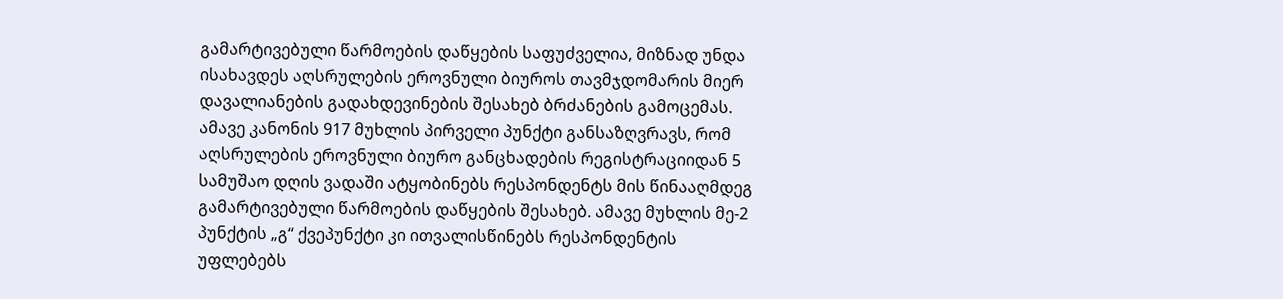გამარტივებული წარმოების დაწყების საფუძველია, მიზნად უნდა ისახავდეს აღსრულების ეროვნული ბიუროს თავმჯდომარის მიერ დავალიანების გადახდევინების შესახებ ბრძანების გამოცემას. ამავე კანონის 917 მუხლის პირველი პუნქტი განსაზღვრავს, რომ აღსრულების ეროვნული ბიურო განცხადების რეგისტრაციიდან 5 სამუშაო დღის ვადაში ატყობინებს რესპონდენტს მის წინააღმდეგ გამარტივებული წარმოების დაწყების შესახებ. ამავე მუხლის მე-2 პუნქტის „გ“ ქვეპუნქტი კი ითვალისწინებს რესპონდენტის უფლებებს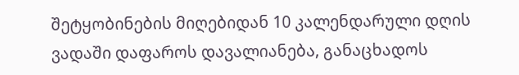შეტყობინების მიღებიდან 10 კალენდარული დღის ვადაში დაფაროს დავალიანება, განაცხადოს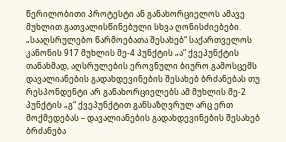წერილობითი პროტესტი ან განახორციელოს ამავე მუხლით გათვალისწინებული სხვა ღონისძიებები.
„სააღსრულებო წარმოებათა შესახებ“ საქართველოს კანონის 917 მუხლის მე-4 პუნქტის „ა“ ქვეპუნქტის თანახმად, აღსრულების ეროვნული ბიურო გამოსცემს დავალიანების გადახდევინების შესახებ ბრძანებას თუ რესპონდენტი არ განახორციელებს ამ მუხლის მე-2 პუნქტის „გ“ ქვეპუნქტით განსაზღვრულ არც ერთ მოქმედებას – დავალიანების გადახდევინების შესახებ ბრძანება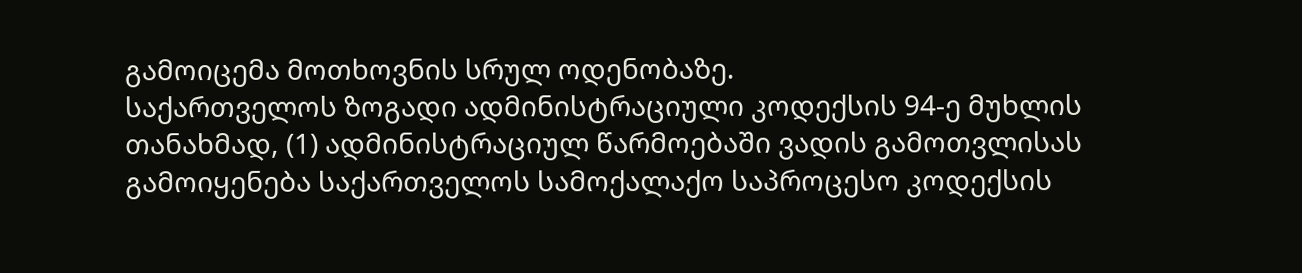გამოიცემა მოთხოვნის სრულ ოდენობაზე.
საქართველოს ზოგადი ადმინისტრაციული კოდექსის 94-ე მუხლის თანახმად, (1) ადმინისტრაციულ წარმოებაში ვადის გამოთვლისას გამოიყენება საქართველოს სამოქალაქო საპროცესო კოდექსის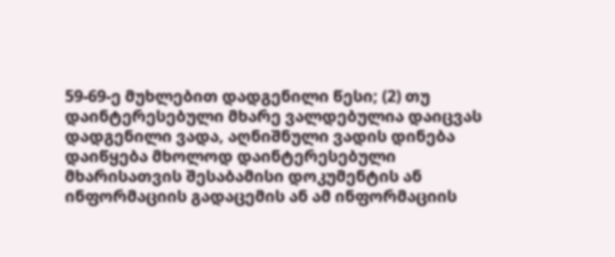59-69-ე მუხლებით დადგენილი წესი; (2) თუ დაინტერესებული მხარე ვალდებულია დაიცვას დადგენილი ვადა, აღნიშნული ვადის დინება დაიწყება მხოლოდ დაინტერესებული მხარისათვის შესაბამისი დოკუმენტის ან ინფორმაციის გადაცემის ან ამ ინფორმაციის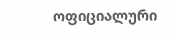ოფიციალური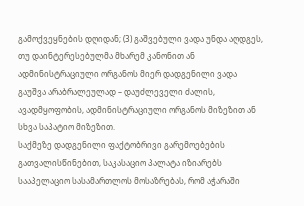გამოქვეყნების დღიდან; (3) გაშვებული ვადა უნდა აღდგეს, თუ დაინტერესებულმა მხარემ კანონით ან ადმინისტრაციული ორგანოს მიერ დადგენილი ვადა გაუშვა არაბრალეულად – დაუძლეველი ძალის, ავადმყოფობის, ადმინისტრაციული ორგანოს მიზეზით ან სხვა საპატიო მიზეზით.
საქმეზე დადგენილი ფაქტობრივი გარემოებების გათვალისწინებით, საკასაციო პალატა იზიარებს სააპელაციო სასამართლოს მოსაზრებას, რომ აჭარაში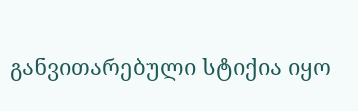განვითარებული სტიქია იყო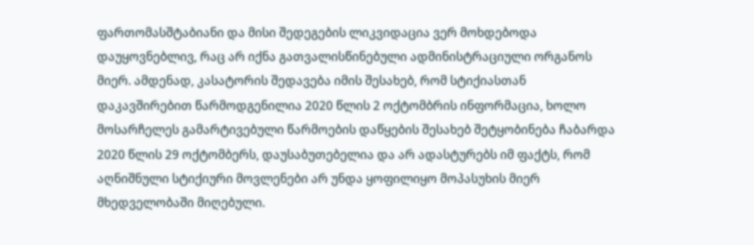ფართომასშტაბიანი და მისი შედეგების ლიკვიდაცია ვერ მოხდებოდა დაუყოვნებლივ, რაც არ იქნა გათვალისწინებული ადმინისტრაციული ორგანოს მიერ. ამდენად, კასატორის შედავება იმის შესახებ, რომ სტიქიასთან დაკავშირებით წარმოდგენილია 2020 წლის 2 ოქტომბრის ინფორმაცია, ხოლო მოსარჩელეს გამარტივებული წარმოების დაწყების შესახებ შეტყობინება ჩაბარდა 2020 წლის 29 ოქტომბერს, დაუსაბუთებელია და არ ადასტურებს იმ ფაქტს, რომ აღნიშნული სტიქიური მოვლენები არ უნდა ყოფილიყო მოპასუხის მიერ მხედველობაში მიღებული.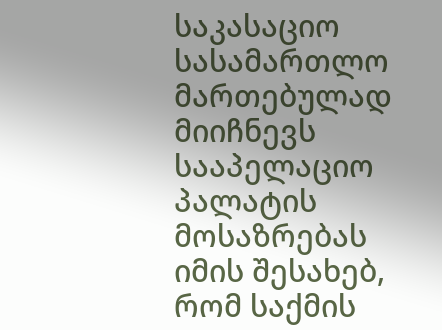საკასაციო სასამართლო მართებულად მიიჩნევს სააპელაციო პალატის მოსაზრებას იმის შესახებ, რომ საქმის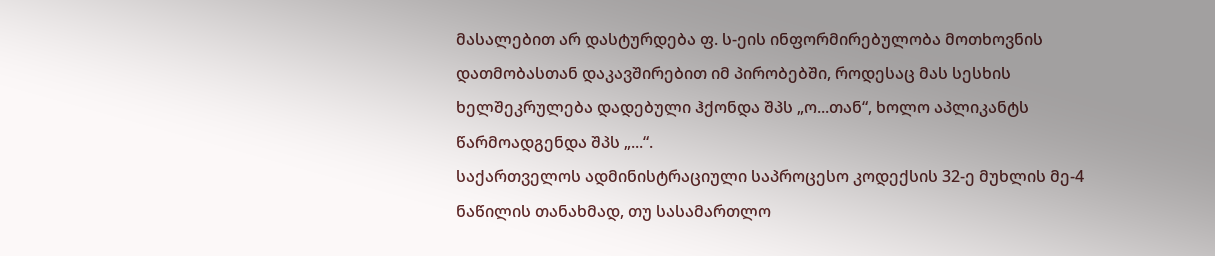მასალებით არ დასტურდება ფ. ს-ეის ინფორმირებულობა მოთხოვნის დათმობასთან დაკავშირებით იმ პირობებში, როდესაც მას სესხის ხელშეკრულება დადებული ჰქონდა შპს „ო...თან“, ხოლო აპლიკანტს წარმოადგენდა შპს „...“.
საქართველოს ადმინისტრაციული საპროცესო კოდექსის 32-ე მუხლის მე-4 ნაწილის თანახმად, თუ სასამართლო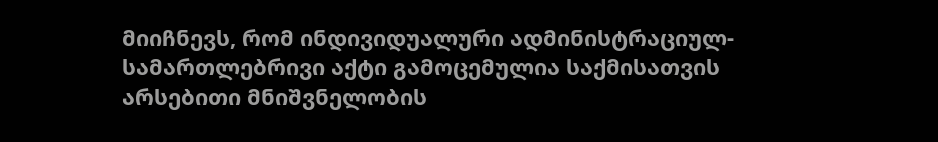მიიჩნევს, რომ ინდივიდუალური ადმინისტრაციულ-სამართლებრივი აქტი გამოცემულია საქმისათვის არსებითი მნიშვნელობის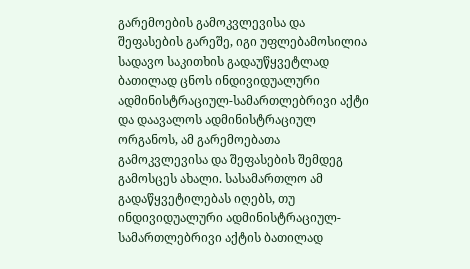გარემოების გამოკვლევისა და შეფასების გარეშე, იგი უფლებამოსილია სადავო საკითხის გადაუწყვეტლად ბათილად ცნოს ინდივიდუალური ადმინისტრაციულ-სამართლებრივი აქტი და დაავალოს ადმინისტრაციულ ორგანოს, ამ გარემოებათა გამოკვლევისა და შეფასების შემდეგ გამოსცეს ახალი. სასამართლო ამ გადაწყვეტილებას იღებს, თუ ინდივიდუალური ადმინისტრაციულ-სამართლებრივი აქტის ბათილად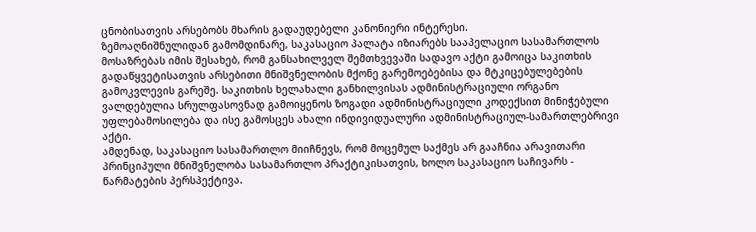ცნობისათვის არსებობს მხარის გადაუდებელი კანონიერი ინტერესი.
ზემოაღნიშნულიდან გამომდინარე, საკასაციო პალატა იზიარებს სააპელაციო სასამართლოს მოსაზრებას იმის შესახებ, რომ განსახილველ შემთხვევაში სადავო აქტი გამოიცა საკითხის გადაწყვეტისათვის არსებითი მნიშვნელობის მქონე გარემოებებისა და მტკიცებულებების გამოკვლევის გარეშე. საკითხის ხელახალი განხილვისას ადმინისტრაციული ორგანო ვალდებულია სრულფასოვნად გამოიყენოს ზოგადი ადმინისტრაციული კოდექსით მინიჭებული უფლებამოსილება და ისე გამოსცეს ახალი ინდივიდუალური ადმინისტრაციულ-სამართლებრივი აქტი.
ამდენად, საკასაციო სასამართლო მიიჩნევს, რომ მოცემულ საქმეს არ გააჩნია არავითარი პრინციპული მნიშვნელობა სასამართლო პრაქტიკისათვის, ხოლო საკასაციო საჩივარს - წარმატების პერსპექტივა.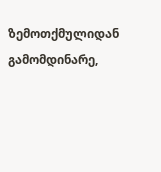ზემოთქმულიდან გამომდინარე,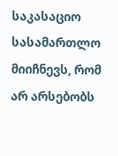საკასაციო სასამართლო მიიჩნევს, რომ არ არსებობს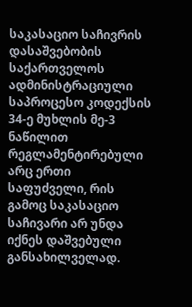საკასაციო საჩივრის დასაშვებობის საქართველოს ადმინისტრაციული საპროცესო კოდექსის 34-ე მუხლის მე-3 ნაწილით რეგლამენტირებული არც ერთი საფუძველი, რის გამოც საკასაციო საჩივარი არ უნდა იქნეს დაშვებული განსახილველად.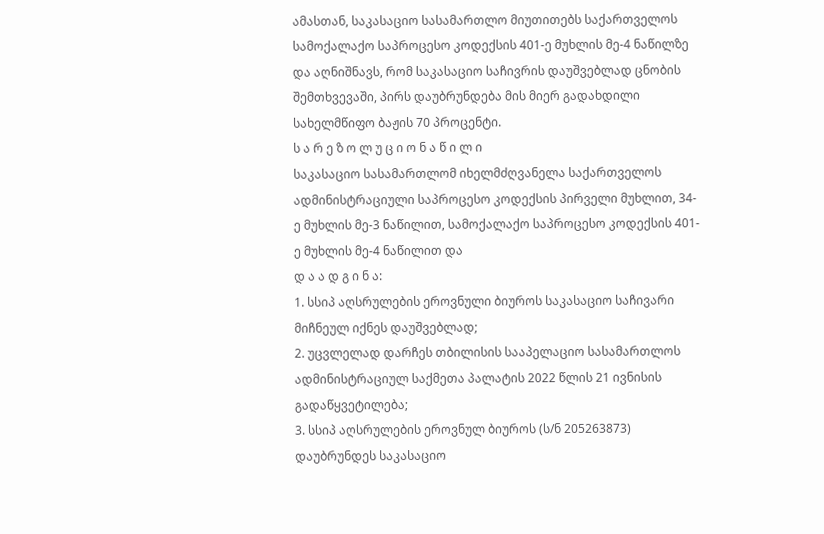ამასთან, საკასაციო სასამართლო მიუთითებს საქართველოს სამოქალაქო საპროცესო კოდექსის 401-ე მუხლის მე-4 ნაწილზე და აღნიშნავს, რომ საკასაციო საჩივრის დაუშვებლად ცნობის შემთხვევაში, პირს დაუბრუნდება მის მიერ გადახდილი სახელმწიფო ბაჟის 70 პროცენტი.
ს ა რ ე ზ ო ლ უ ც ი ო ნ ა წ ი ლ ი
საკასაციო სასამართლომ იხელმძღვანელა საქართველოს ადმინისტრაციული საპროცესო კოდექსის პირველი მუხლით, 34-ე მუხლის მე-3 ნაწილით, სამოქალაქო საპროცესო კოდექსის 401-ე მუხლის მე-4 ნაწილით და
დ ა ა დ გ ი ნ ა:
1. სსიპ აღსრულების ეროვნული ბიუროს საკასაციო საჩივარი მიჩნეულ იქნეს დაუშვებლად;
2. უცვლელად დარჩეს თბილისის სააპელაციო სასამართლოს ადმინისტრაციულ საქმეთა პალატის 2022 წლის 21 ივნისის გადაწყვეტილება;
3. სსიპ აღსრულების ეროვნულ ბიუროს (ს/ნ 205263873) დაუბრუნდეს საკასაციო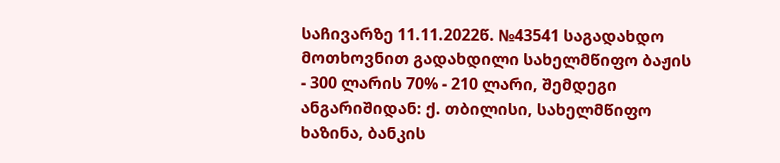საჩივარზე 11.11.2022წ. №43541 საგადახდო მოთხოვნით გადახდილი სახელმწიფო ბაჟის - 300 ლარის 70% - 210 ლარი, შემდეგი ანგარიშიდან: ქ. თბილისი, სახელმწიფო ხაზინა, ბანკის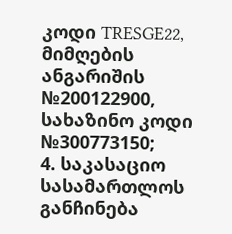კოდი TRESGE22, მიმღების ანგარიშის №200122900, სახაზინო კოდი №300773150;
4. საკასაციო სასამართლოს განჩინება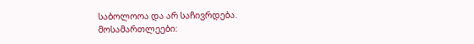საბოლოოა და არ საჩივრდება.
მოსამართლეები: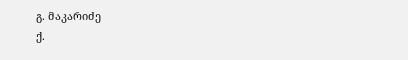გ. მაკარიძე
ქ.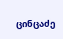ცინცაძე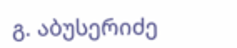გ. აბუსერიძე